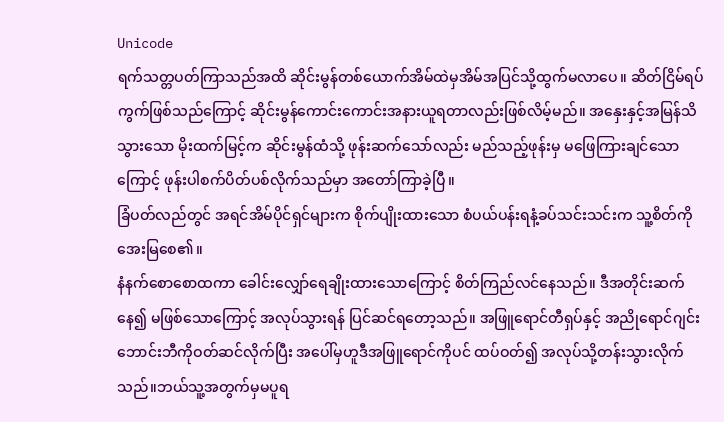Unicode
ရက်သတ္တပတ်ကြာသည်အထိ ဆိုင်းမွန်တစ်ယောက်အိမ်ထဲမှအိမ်အပြင်သို့ထွက်မလာပေ။ ဆိတ်ငြိမ်ရပ်ကွက်ဖြစ်သည်ကြောင့် ဆိုင်းမွန်ကောင်းကောင်းအနားယူရတာလည်းဖြစ်လိမ့်မည်။ အနှေးနှင့်အမြန်သိသွားသော မိုးထက်မြင့်က ဆိုင်းမွန်ထံသို့ ဖုန်းဆက်သော်လည်း မည်သည့်ဖုန်းမှ မဖြေကြားချင်သောကြောင့် ဖုန်းပါစက်ပိတ်ပစ်လိုက်သည်မှာ အတော်ကြာခဲ့ပြီ။
ခြံပတ်လည်တွင် အရင်အိမ်ပိုင်ရှင်များက စိုက်ပျိုးထားသော စံပယ်ပန်းရနံ့ခပ်သင်းသင်းက သူ့စိတ်ကိုအေးမြစေ၏။
နံနက်စောစောထကာ ခေါင်းလျှော်ရေချိုးထားသောကြောင့် စိတ်ကြည်လင်နေသည်။ ဒီအတိုင်းဆက်နေ၍ မဖြစ်သောကြောင့် အလုပ်သွားရန် ပြင်ဆင်ရတော့သည်။ အဖြူရောင်တီရှပ်နှင့် အညိုရောင်ဂျင်းဘောင်းဘီကိုဝတ်ဆင်လိုက်ပြီး အပေါ်မှဟူဒီအဖြူရောင်ကိုပင် ထပ်ဝတ်၍ အလုပ်သို့တန်းသွားလိုက်သည်။ဘယ်သူ့အတွက်မှမပူရ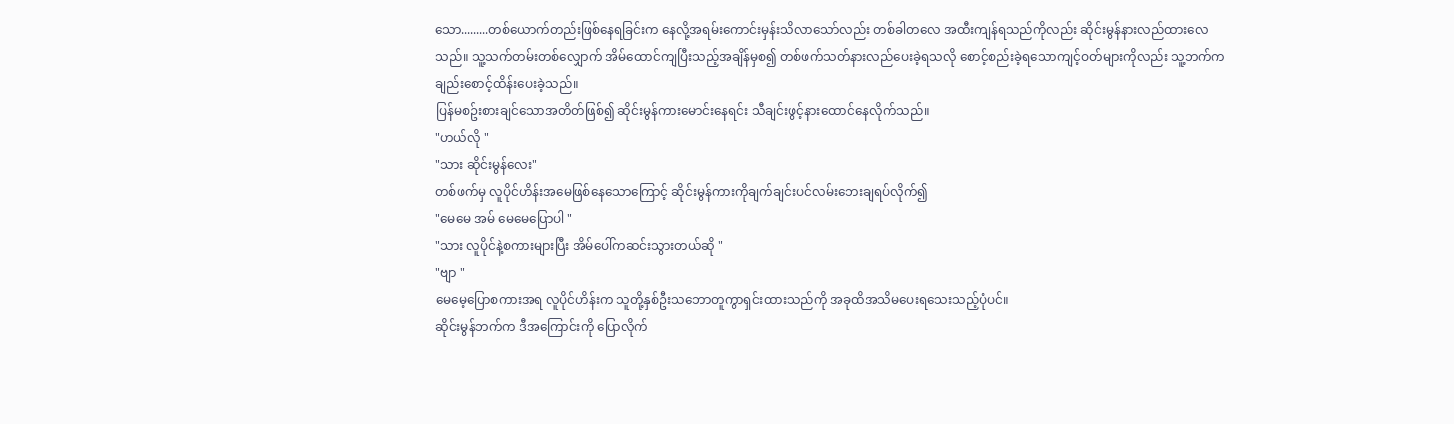သော.........တစ်ယောက်တည်းဖြစ်နေရခြင်းက နေလို့အရမ်းကောင်းမှန်းသိလာသော်လည်း တစ်ခါတလေ အထီးကျန်ရသည်ကိုလည်း ဆိုင်းမွန်နားလည်ထားလေသည်။ သူ့သက်တမ်းတစ်လျှောက် အိမ်ထောင်ကျပြီးသည့်အချိန်မှစ၍ တစ်ဖက်သတ်နားလည်ပေးခဲ့ရသလို စောင့်စည်းခဲ့ရသောကျင့်ဝတ်များကိုလည်း သူ့ဘက်ကချည်းစောင့်ထိန်းပေးခဲ့သည်။
ပြန်မစဥ်းစားချင်သောအတိတ်ဖြစ်၍ ဆိုင်းမွန်ကားမောင်းနေရင်း သီချင်းဖွင့်နားထောင်နေလိုက်သည်။
"ဟယ်လို "
"သား ဆိုင်းမွန်လေး"
တစ်ဖက်မှ လူပိုင်ဟိန်းအမေဖြစ်နေသောကြောင့် ဆိုင်းမွန်ကားကိုချက်ချင်းပင်လမ်းဘေးချရပ်လိုက်၍
"မေမေ အမ် မေမေပြောပါ "
"သား လူပိုင်နဲ့စကားများပြီး အိမ်ပေါ်ကဆင်းသွားတယ်ဆို "
"ဗျာ "
မေမေ့ပြောစကားအရ လူပိုင်ဟိန်းက သူတို့နှစ်ဦးသဘောတူကွာရှင်းထားသည်ကို အခုထိအသိမပေးရသေးသည့်ပုံပင်။
ဆိုင်းမွန်ဘက်က ဒီအကြောင်းကို ပြောလိုက်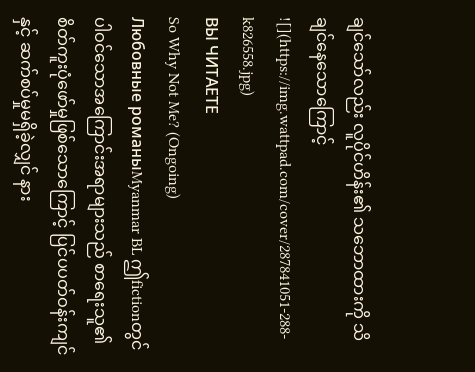ချင်သော်လည်း လူပိုင်ဟိန်း၏ သဘောထားကို သိချင်နေသောကြောင့်
![](https://img.wattpad.com/cover/287841051-288-k826558.jpg)
ВЫ ЧИТАЕТЕ
So Why Not Me? (Ongoing)
Любовные романыMyanmar BL ဤfictionတွင်ပါဝင်သောအကြောင်းအရာများသည် စာရေးသူ၏စိတ်ကူးပုံဖော်မှုဖြစ်သောကြောင့် ပြင်ပပတ်ဝန်းကျင်နှင့် ဆက်စပ်မှုမရှိခဲ့လျှင် နား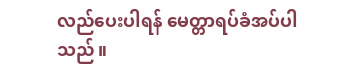လည်ပေးပါရန် မေတ္တာရပ်ခံအပ်ပါသည်။